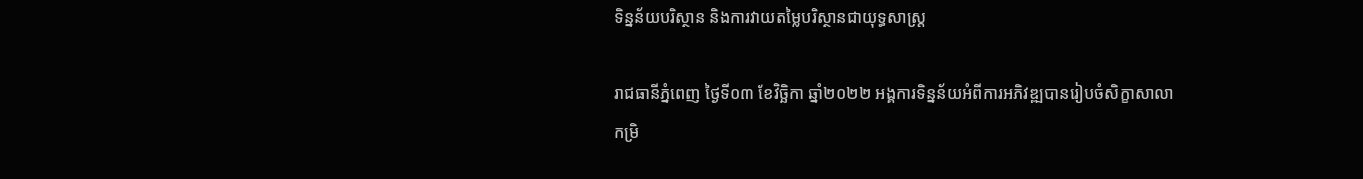ទិន្នន័យបរិស្ថាន និងការវាយតម្លៃបរិស្ថានជាយុទ្ធសាស្ត្រ

រាជធានីភ្នំពេញ ថ្ងៃទី០៣ ខែវិច្ឆិកា ឆ្នាំ២០២២ អង្គការទិន្នន័យអំពីការអភិវឌ្ឍបានរៀបចំសិក្ខាសាលាកម្រិ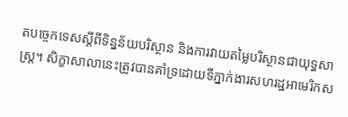តបច្ចេកទេសស្តីពីទិន្នន័យបរិស្ថាន និងការវាយតម្លៃបរិស្ថានជាយុទ្ធសាស្ត្រ។ សិក្ខាសាលានេះត្រូវបានគាំទ្រដោយទីភ្នាក់ងារសហរដ្ឋអាមេរិកស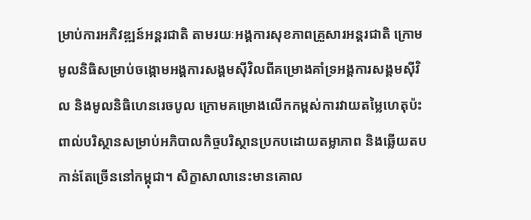ម្រាប់ការអភិវឌ្ឍន៍អន្តរជាតិ តាមរយៈអង្គការសុខភាពគ្រួសារអន្តរជាតិ ក្រោមមូលនិធិសម្រាប់ចង្កោមអង្គការសង្គមស៊ីវិលពីគម្រោងគាំទ្រអង្គការសង្គមស៊ីវិល និងមូលនិធិហេនរេចបូល ក្រោមគម្រោងលើកកម្ពស់ការវាយតម្លៃហេតុប៉ះពាល់បរិស្ថានសម្រាប់អភិបាលកិច្ចបរិស្ថានប្រកបដោយតម្លាភាព និងឆ្លើយតបកាន់តែច្រើននៅកម្ពុជា។ សិក្ខាសាលានេះមានគោល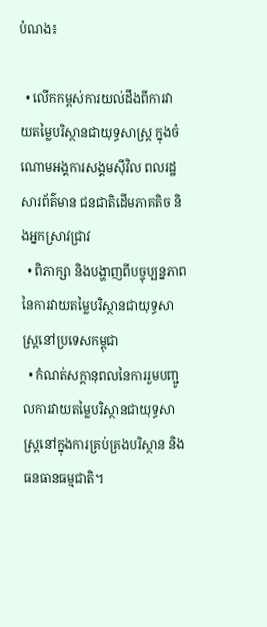បំណង៖

  • លើកកម្ពស់ការយល់ដឹងពីការវាយតម្លៃបរិស្ថានជាយុទ្ធសាស្ត្រ ក្នុងចំណោមអង្គការសង្គមស៊ីវិល ពលរដ្ឋសារព័ត៌មាន ជនជាតិដើមភាគតិច និងអ្នកស្រាវជ្រាវ
  • ពិភាក្សា និងបង្ហាញពីបច្ចុប្បន្នភាពនៃការវាយតម្លៃបរិស្ថានជាយុទ្ធសាស្ត្រនៅប្រទេសកម្ពុជា
  • កំណត់សក្តានុពលនៃការរួមបញ្ជូលការវាយតម្លៃបរិស្ថានជាយុទ្ធសាស្ត្រនៅក្នុងការគ្រប់គ្រងបរិស្ថាន និងធនធានធម្មជាតិ។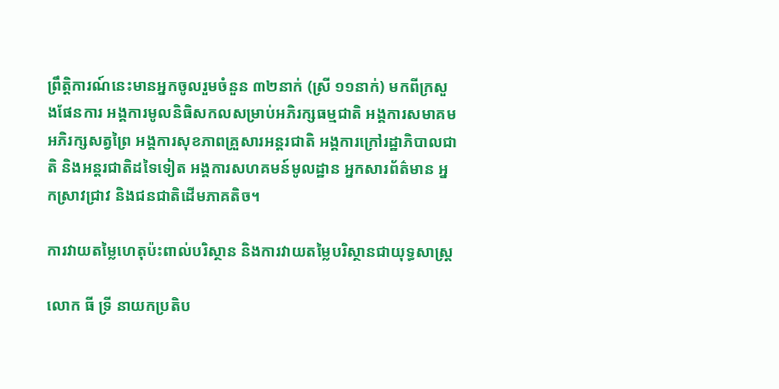ព្រឹត្តិការណ៍នេះមានអ្នកចូលរួមចំនួន ៣២នាក់ (ស្រី ១១នាក់) មកពីក្រសួងផែនការ អង្គការមូលនិធិសកលសម្រាប់អភិរក្សធម្មជាតិ អង្គការសមាគមអភិរក្សសត្វព្រៃ អង្គការសុខភាពគ្រួសារអន្តរជាតិ អង្គការក្រៅរដ្ឋាភិបាលជាតិ និងអន្តរជាតិដទៃទៀត អង្គការសហគមន៍មូលដ្ឋាន អ្នកសារព័ត៌មាន អ្នកស្រាវជ្រាវ និងជនជាតិដើមភាគតិច។

ការវាយតម្លៃហេតុប៉ះពាល់បរិស្ថាន និងការវាយតម្លៃបរិស្ថានជាយុទ្ធសាស្ត្រ

លោក ធី ទ្រី នាយកប្រតិប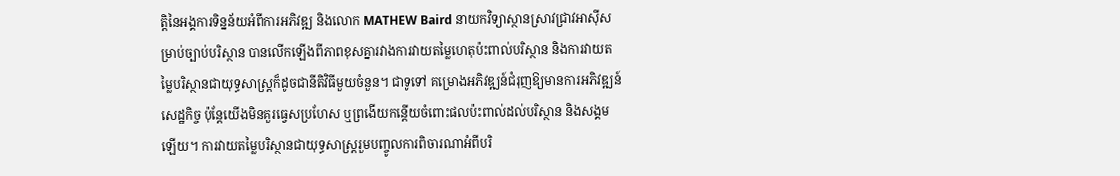ត្តិនៃអង្គការទិន្នន័យអំពីការអភិវឌ្ឍ និងលោក MATHEW Baird នាយកវិទ្យាស្ថានស្រាវជ្រាវអាស៊ីសម្រាប់ច្បាប់បរិស្ថាន បានលើកឡើងពីភាពខុសគ្នារវាងការវាយតម្លៃហេតុប៉ះពាល់បរិស្ថាន និងការវាយតម្លៃបរិស្ថានជាយុទ្ធសាស្ត្រក៏ដូចជានីតិវិធីមួយចំនួន។ ជាទូទៅ គម្រោងអភិវឌ្ឍន៍ជំរុញឱ្យមានការអភិវឌ្ឍន៍សេដ្ឋកិច្ច ប៉ុន្តែយើងមិនគួរធ្វេសប្រហែស ឬព្រងើយកន្តើយចំពោះផលប៉ះពាល់ដល់បរិស្ថាន និងសង្គមឡើយ។ ការវាយតម្លៃបរិស្ថានជាយុទ្ធសាស្ត្ររួមបញ្ចូលការពិចារណាអំពីបរិ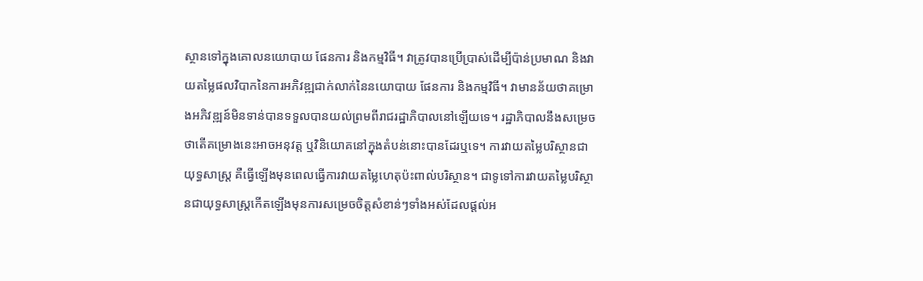ស្ថានទៅក្នុងគោលនយោបាយ ផែនការ និងកម្មវិធី។ វាត្រូវបានប្រើប្រាស់ដើម្បីប៉ាន់ប្រមាណ និងវាយតម្លៃផលវិបាកនៃការអភិវឌ្ឍជាក់លាក់នៃនយោបាយ ផែនការ និងកម្មវិធី។ វាមានន័យថាគម្រោងអភិវឌ្ឍន៍មិនទាន់បានទទួលបានយល់ព្រមពីរាជរដ្ឋាភិបាលនៅឡើយទេ។ រដ្ឋាភិបាលនឹងសម្រេចថាតើគម្រោងនេះអាចអនុវត្ត ឬវិនិយោគនៅក្នុងតំបន់នោះបានដែរឬទេ។ ការវាយតម្លៃបរិស្ថានជាយុទ្ធសាស្ត្រ គឺធ្វើឡើងមុនពេលធ្វើការវាយតម្លៃហេតុប៉ះពាល់បរិស្ថាន។ ជាទូទៅការវាយតម្លៃបរិស្ថានជាយុទ្ធសាស្ត្រកើតឡើងមុនការសម្រេចចិត្តសំខាន់ៗទាំងអស់ដែលផ្តល់អ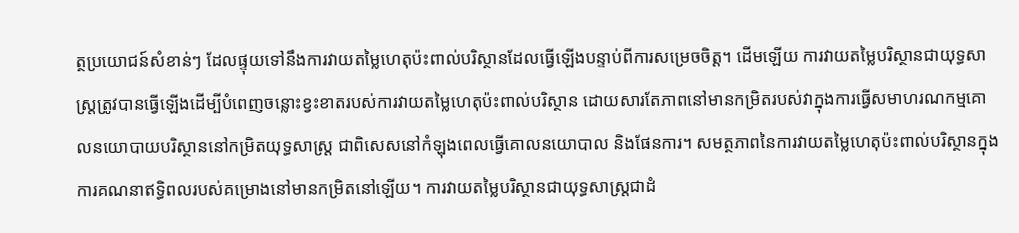ត្ថប្រយោជន៍សំខាន់ៗ ដែលផ្ទុយទៅនឹងការវាយតម្លៃហេតុប៉ះពាល់បរិស្ថានដែលធ្វើឡើងបន្ទាប់ពីការសម្រេចចិត្ត។ ដើមឡើយ ការវាយតម្លៃបរិស្ថានជាយុទ្ធសាស្ត្រត្រូវបានធ្វើឡើងដើម្បីបំពេញចន្លោះខ្វះខាតរបស់ការវាយតម្លៃហេតុប៉ះពាល់បរិស្ថាន ដោយសារតែភាពនៅមានកម្រិតរបស់វាក្នុងការធ្វើសមាហរណកម្មគោលនយោបាយបរិស្ថាននៅកម្រិតយុទ្ធសាស្ត្រ ជាពិសេសនៅកំឡុងពេលធ្វើគោលនយោបាល និងផែនការ។ សមត្ថភាពនៃការវាយតម្លៃហេតុប៉ះពាល់បរិស្ថានក្នុងការគណនាឥទ្ធិពលរបស់គម្រោងនៅមានកម្រិតនៅឡើយ។ ការវាយតម្លៃបរិស្ថានជាយុទ្ធសាស្ត្រជាដំ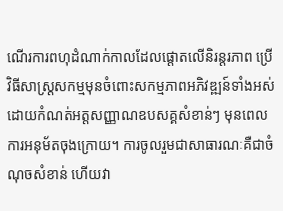ណើរការពហុដំណាក់កាលដែលផ្តោតលើនិរន្តរភាព ប្រើវិធីសាស្ត្រសកម្មមុនចំពោះសកម្មភាពអភិវឌ្ឍន៍ទាំងអស់ ដោយកំណត់អត្តសញ្ញាណឧបសគ្គសំខាន់ៗ មុនពេលការអនុម័តចុងក្រោយ។ ការចូលរួមជាសាធារណៈគឺជាចំណុចសំខាន់ ហើយវា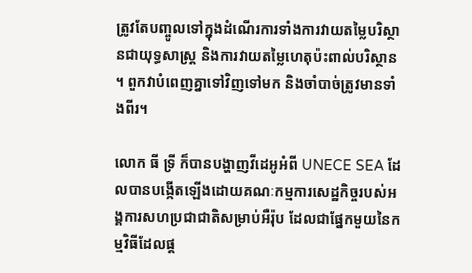ត្រូវតែបញ្ចូលទៅក្នុងដំណើរការទាំងការវាយតម្លៃបរិស្ថានជាយុទ្ធសាស្ត្រ និងការវាយតម្លៃហេតុប៉ះពាល់បរិស្ថាន។ ពួកវាបំពេញគ្នាទៅវិញទៅមក និងចាំបាច់ត្រូវមានទាំងពីរ។

លោក ធី ទ្រី ក៏បានបង្ហាញវីដេអូអំពី UNECE SEA ដែលបានបង្កើតឡើងដោយគណៈកម្មការសេដ្ឋកិច្ចរបស់អង្គការសហប្រជាជាតិសម្រាប់អឺរ៉ុប ដែលជាផ្នែកមួយនៃកម្មវិធីដែលផ្ត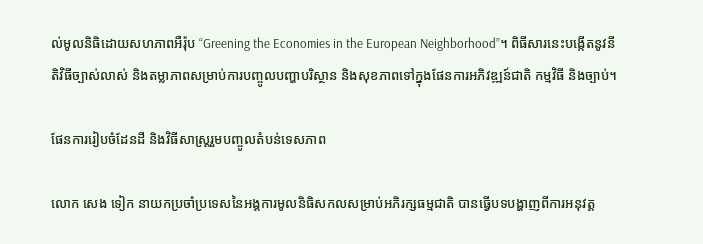ល់មូលនិធិដោយសហភាពអឺរ៉ុប “Greening the Economies in the European Neighborhood”។ ពិធីសារនេះបង្កើតនូវនីតិវិធីច្បាស់លាស់ និងតម្លាភាពសម្រាប់ការបញ្ចូលបញ្ហាបរិស្ថាន និងសុខភាពទៅក្នុងផែនការអភិវឌ្ឍន៍ជាតិ កម្មវិធី និងច្បាប់។

ផែនការរៀបចំដែនដី និងវិធីសាស្ត្ររួមបញ្ចូលតំបន់ទេសភាព

លោក សេង ទៀក នាយកប្រចាំប្រទេសនៃអង្គការមូលនិធិសកលសម្រាប់អភិរក្សធម្មជាតិ បានធ្វើបទបង្ហាញពីការអនុវត្ត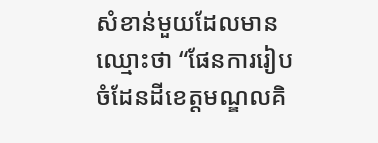សំខាន់មួយដែលមានឈ្មោះថា “ផែនការរៀបចំដែនដីខេត្តមណ្ឌលគិ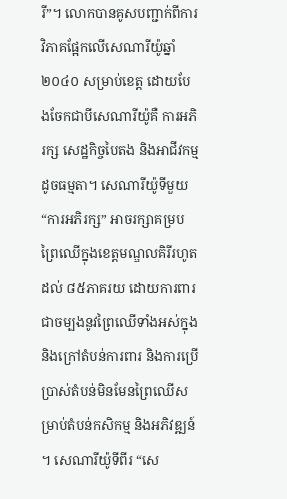រី”។ លោកបានគូសបញ្ជាក់ពីការវិភាគផ្អែកលើសេណារីយ៉ូឆ្នាំ២០៤០ សម្រាប់ខេត្ត ដោយបែងចែកជាបីសេណារីយ៉ូគឺ ការអភិរក្ស សេដ្ឋកិច្ចបៃតង និងអាជីវកម្មដូចធម្មតា។ សេណារីយ៉ូទីមួយ “ការអភិរក្ស” អាចរក្សាគម្របព្រៃឈើក្នុងខេត្តមណ្ឌលគិរីរហូតដល់ ៨៥ភាគរយ ដោយការពារជាចម្បងនូវព្រៃឈើទាំងអស់ក្នុង និងក្រៅតំបន់ការពារ និងការប្រើប្រាស់តំបន់មិនមែនព្រៃឈើសម្រាប់តំបន់កសិកម្ម និងអភិវឌ្ឍន៍។ សេណារីយ៉ូទីពីរ “សេ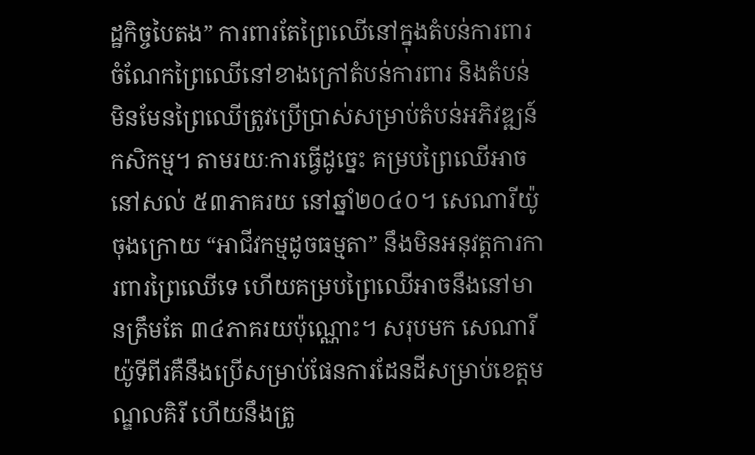ដ្ឋកិច្ចបៃតង” ការពារតែព្រៃឈើនៅក្នុងតំបន់ការពារ ចំណែកព្រៃឈើនៅខាងក្រៅតំបន់ការពារ និងតំបន់មិនមែនព្រៃឈើត្រូវប្រើប្រាស់សម្រាប់តំបន់អភិវឌ្ឍន៍កសិកម្ម។ តាមរយៈការធ្វើដូច្នេះ គម្របព្រៃឈើអាចនៅសល់ ៥៣ភាគរយ នៅឆ្នាំ២០៤០។ សេណារីយ៉ូចុងក្រោយ “អាជីវកម្មដូចធម្មតា” នឹងមិនអនុវត្តការការពារព្រៃឈើទេ ហើយគម្របព្រៃឈើអាចនឹងនៅមានត្រឹមតែ ៣៤ភាគរយប៉ុណ្ណោះ។ សរុបមក សេណារីយ៉ូទីពីរគឺនឹងប្រើសម្រាប់ផែនការដែនដីសម្រាប់ខេត្តមណ្ឌលគិរី ហើយនឹងត្រូ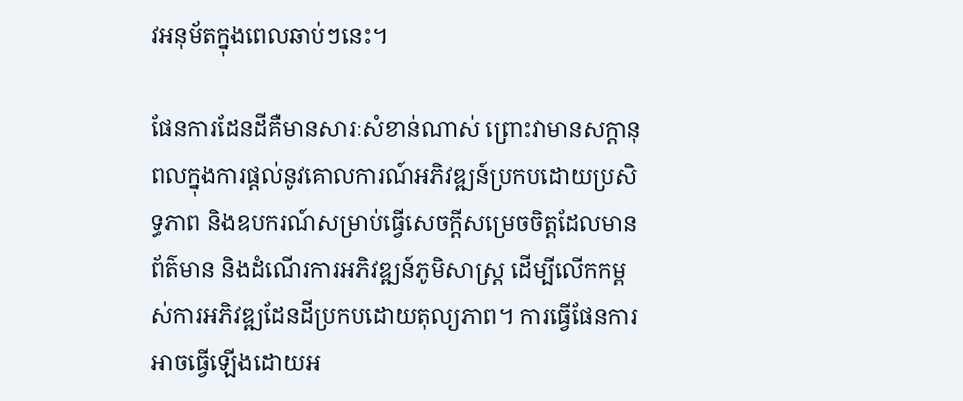វអនុម័តក្នុងពេលឆាប់ៗនេះ។

ផែនការដែនដីគឺមានសារៈសំខាន់ណាស់ ព្រោះវាមានសក្តានុពលក្នុងការផ្តល់នូវគោលការណ៍អភិវឌ្ឍន៍ប្រកបដោយប្រសិទ្ធភាព និងឧបករណ៍សម្រាប់ធ្វើសេចក្តីសម្រេចចិត្តដែលមានព័ត៌មាន និងដំណើរការអភិវឌ្ឍន៍ភូមិសាស្ត្រ ដើម្បីលើកកម្ពស់ការអភិវឌ្ឍដែនដីប្រកបដោយតុល្យភាព។ ការធ្វើផែនការអាចធ្វើឡើងដោយអ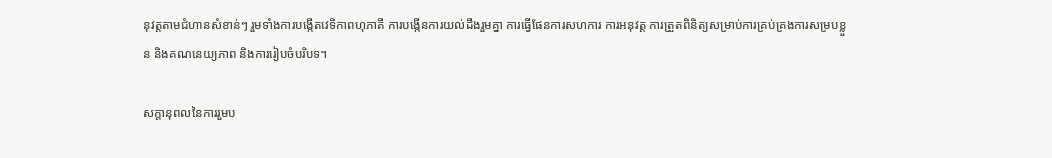នុវត្តតាមជំហានសំខាន់ៗ រួមទាំងការបង្កើតវេទិកាពហុភាគី ការបង្កើនការយល់ដឹងរួមគ្នា ការធ្វើផែនការសហការ ការអនុវត្ត ការត្រួតពិនិត្យសម្រាប់ការគ្រប់គ្រងការសម្របខ្លួន និងគណនេយ្យភាព និងការរៀបចំបរិបទ។

សក្តានុពលនៃការរួមប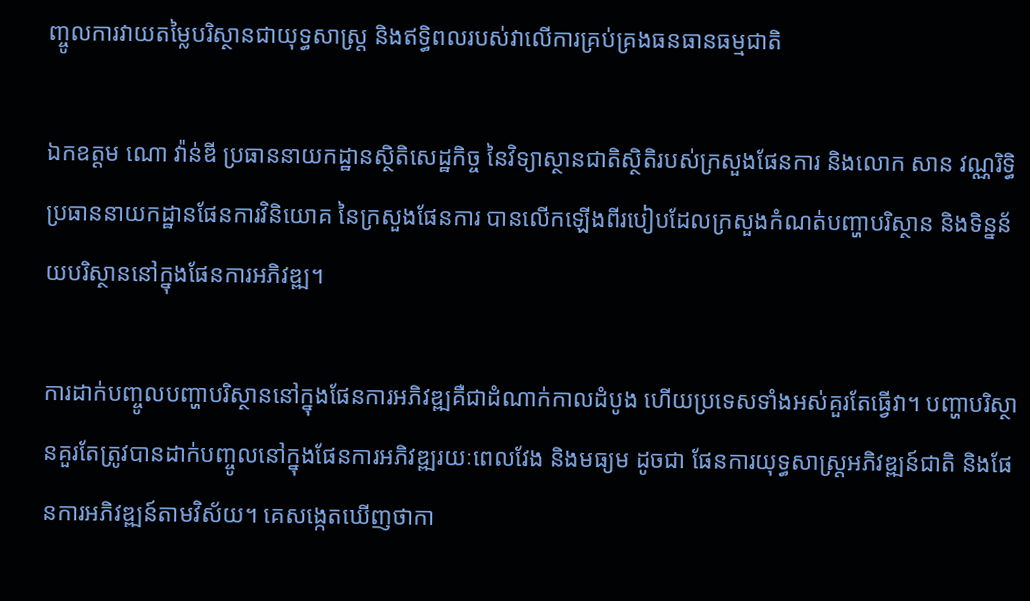ញ្ចូលការវាយតម្លៃបរិស្ថានជាយុទ្ធសាស្ត្រ និងឥទ្ធិពលរបស់វាលើការគ្រប់គ្រងធនធានធម្មជាតិ

ឯកឧត្តម ណោ វ៉ាន់ឌី ប្រធាននាយកដ្ឋានស្ថិតិសេដ្ឋកិច្ច នៃវិទ្យាស្ថានជាតិស្ថិតិរបស់ក្រសួងផែនការ និងលោក សាន វណ្ណរិទ្ធិ ប្រធាននាយកដ្ឋានផែនការវិនិយោគ នៃក្រសួងផែនការ បានលើកឡើងពីរបៀបដែលក្រសួងកំណត់បញ្ហាបរិស្ថាន និងទិន្នន័យបរិស្ថាននៅក្នុងផែនការអភិវឌ្ឍ។

ការដាក់បញ្ចូលបញ្ហាបរិស្ថាននៅក្នុងផែនការអភិវឌ្ឍគឺជាដំណាក់កាលដំបូង ហើយប្រទេសទាំងអស់គួរតែធ្វើវា។ បញ្ហាបរិស្ថានគួរតែត្រូវបានដាក់បញ្ចូលនៅក្នុងផែនការអភិវឌ្ឍរយៈពេលវែង និងមធ្យម ដូចជា ផែនការយុទ្ធសាស្ត្រអភិវឌ្ឍន៍ជាតិ និងផែនការអភិវឌ្ឍន៍តាមវិស័យ។ គេសង្កេតឃើញថាកា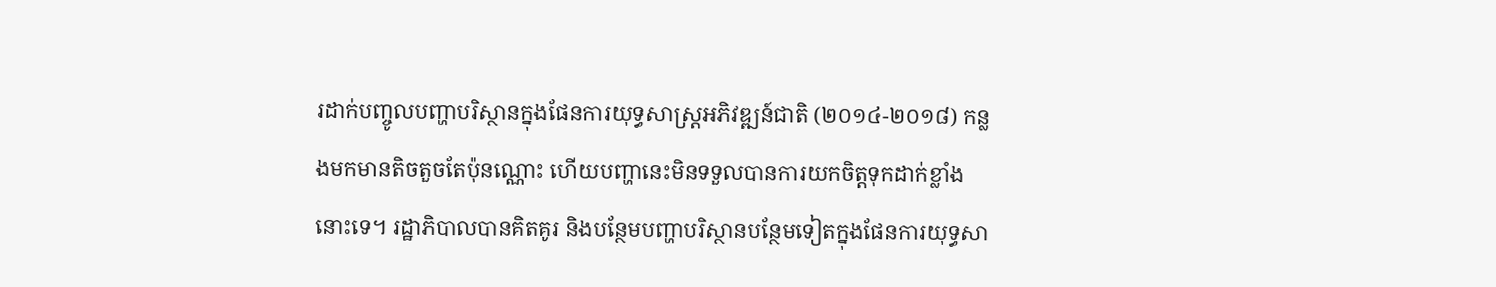រដាក់បញ្ចូលបញ្ហាបរិស្ថានក្នុងផែនការយុទ្ធសាស្ត្រអភិវឌ្ឍន៍ជាតិ (២០១៤-២០១៨) កន្លងមកមានតិចតួចតែប៉ុនណ្ណោះ ហើយបញ្ហានេះមិនទទួលបានការយកចិត្តទុកដាក់ខ្លាំងនោះទេ។ រដ្ឋាភិបាលបានគិតគូរ និងបន្ថែមបញ្ហាបរិស្ថានបន្ថែមទៀតក្នុងផែនការយុទ្ធសា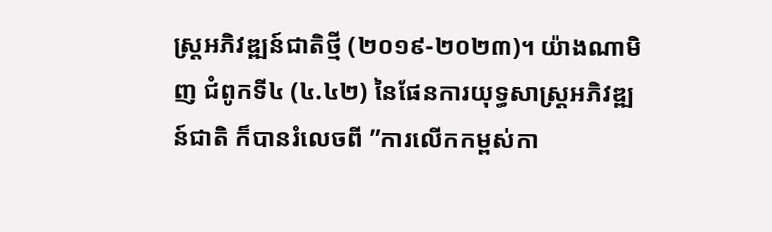ស្ត្រអភិវឌ្ឍន៍ជាតិថ្មី (២០១៩-២០២៣)។ យ៉ាងណាមិញ ជំពូកទី៤ (៤.៤២) នៃផែនការយុទ្ធសាស្ត្រអភិវឌ្ឍន៍ជាតិ ក៏បានរំលេចពី ”ការលើកកម្ពស់កា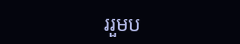ររួមប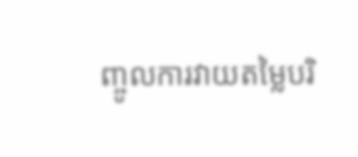ញ្ចូលការវាយតម្លៃបរិ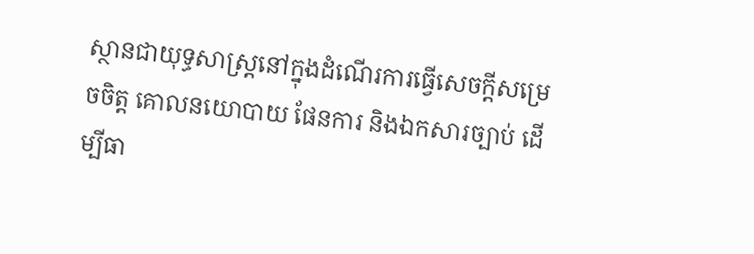ស្ថានជាយុទ្ធសាស្ត្រនៅក្នុងដំណើរការធ្វើសេចក្តីសម្រេចចិត្ត គោលនយោបាយ ផែនការ និងឯកសារច្បាប់ ដើម្បីធា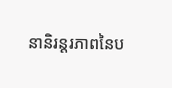នានិរន្តរភាពនៃប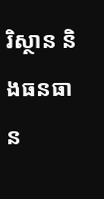រិស្ថាន និងធនធាន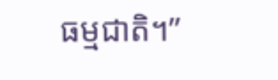ធម្មជាតិ។”